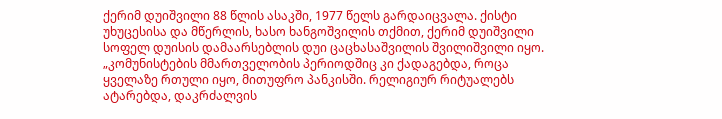ქერიმ დუიშვილი 88 წლის ასაკში, 1977 წელს გარდაიცვალა. ქისტი უხუცესისა და მწერლის, ხასო ხანგოშვილის თქმით, ქერიმ დუიშვილი სოფელ დუისის დამაარსებლის დუი ცაცხასაშვილის შვილიშვილი იყო.
„კომუნისტების მმართველობის პერიოდშიც კი ქადაგებდა, როცა ყველაზე რთული იყო, მითუფრო პანკისში. რელიგიურ რიტუალებს ატარებდა, დაკრძალვის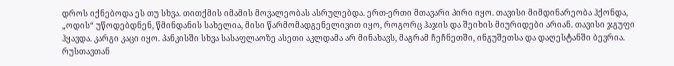დროს იქნებოდა ეს თუ სხვა. თითქმის იმამის მოვალეობას ასრულებდა. ერთ-ერთი მთავარი პირი იყო. თავისი მიმდინარეობა ჰქონდა, „ოდის“ უწოდებდნენ, წმინდანის სახელია, მისი წარმომადგენელივით იყო, როგორც ჰაჯის და შეიხის მიურიდები არიან. თავისი ჯგუფი ჰყავდა. კარგი კაცი იყო. პანკისში სხვა სასაფლაოზე ასეთი აკლდამა არ მინახავს, მაგრამ ჩეჩნეთში, ინგუშეთსა და დაღესტანში ბევრია. რუსთავთან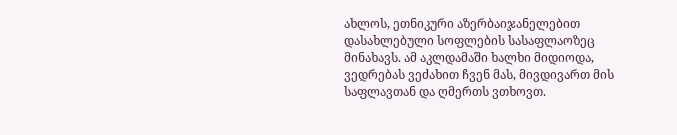ახლოს, ეთნიკური აზერბაიჯანელებით დასახლებული სოფლების სასაფლაოზეც მინახავს. ამ აკლდამაში ხალხი მიდიოდა, ვედრებას ვეძახით ჩვენ მას, მივდივართ მის საფლავთან და ღმერთს ვთხოვთ.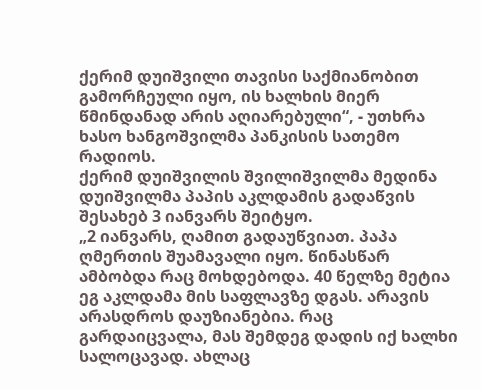ქერიმ დუიშვილი თავისი საქმიანობით გამორჩეული იყო, ის ხალხის მიერ წმინდანად არის აღიარებული“, - უთხრა ხასო ხანგოშვილმა პანკისის სათემო რადიოს.
ქერიმ დუიშვილის შვილიშვილმა მედინა დუიშვილმა პაპის აკლდამის გადაწვის შესახებ 3 იანვარს შეიტყო.
„2 იანვარს, ღამით გადაუწვიათ. პაპა ღმერთის შუამავალი იყო. წინასწარ ამბობდა რაც მოხდებოდა. 40 წელზე მეტია ეგ აკლდამა მის საფლავზე დგას. არავის არასდროს დაუზიანებია. რაც გარდაიცვალა, მას შემდეგ დადის იქ ხალხი სალოცავად. ახლაც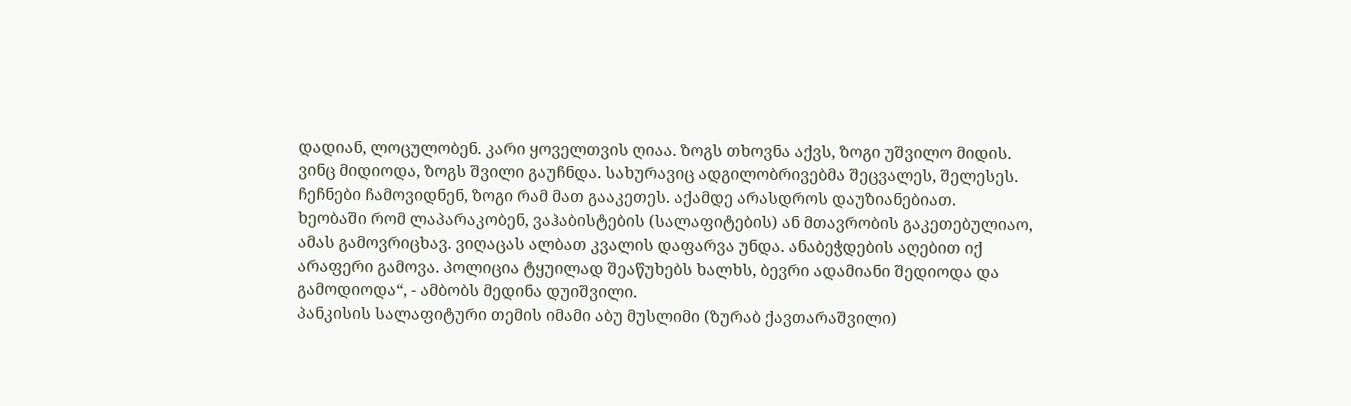დადიან, ლოცულობენ. კარი ყოველთვის ღიაა. ზოგს თხოვნა აქვს, ზოგი უშვილო მიდის. ვინც მიდიოდა, ზოგს შვილი გაუჩნდა. სახურავიც ადგილობრივებმა შეცვალეს, შელესეს. ჩეჩნები ჩამოვიდნენ, ზოგი რამ მათ გააკეთეს. აქამდე არასდროს დაუზიანებიათ.
ხეობაში რომ ლაპარაკობენ, ვაჰაბისტების (სალაფიტების) ან მთავრობის გაკეთებულიაო, ამას გამოვრიცხავ. ვიღაცას ალბათ კვალის დაფარვა უნდა. ანაბეჭდების აღებით იქ არაფერი გამოვა. პოლიცია ტყუილად შეაწუხებს ხალხს, ბევრი ადამიანი შედიოდა და გამოდიოდა“, - ამბობს მედინა დუიშვილი.
პანკისის სალაფიტური თემის იმამი აბუ მუსლიმი (ზურაბ ქავთარაშვილი)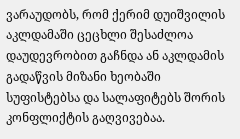ვარაუდობს, რომ ქერიმ დუიშვილის აკლდამაში ცეცხლი შესაძლოა დაუდევრობით გაჩნდა ან აკლდამის გადაწვის მიზანი ხეობაში სუფისტებსა და სალაფიტებს შორის კონფლიქტის გაღვივებაა.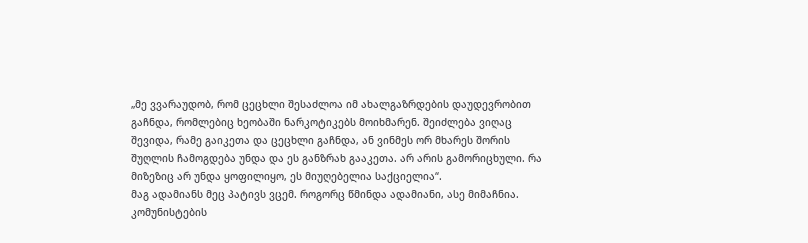„მე ვვარაუდობ, რომ ცეცხლი შესაძლოა იმ ახალგაზრდების დაუდევრობით გაჩნდა, რომლებიც ხეობაში ნარკოტიკებს მოიხმარენ. შეიძლება ვიღაც შევიდა, რამე გაიკეთა და ცეცხლი გაჩნდა, ან ვინმეს ორ მხარეს შორის შუღლის ჩამოგდება უნდა და ეს განზრახ გააკეთა. არ არის გამორიცხული. რა მიზეზიც არ უნდა ყოფილიყო, ეს მიუღებელია საქციელია“.
მაგ ადამიანს მეც პატივს ვცემ. როგორც წმინდა ადამიანი, ასე მიმაჩნია. კომუნისტების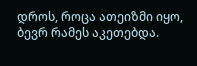დროს, როცა ათეიზმი იყო, ბევრ რამეს აკეთებდა.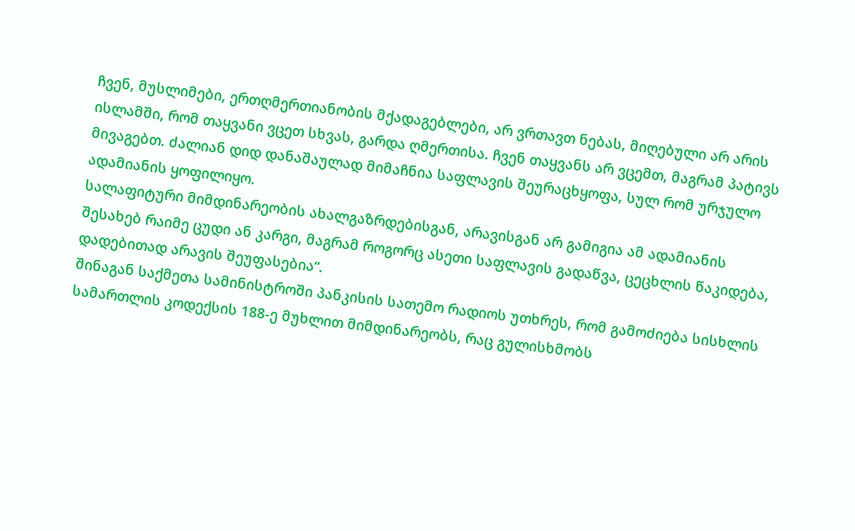ჩვენ, მუსლიმები, ერთღმერთიანობის მქადაგებლები, არ ვრთავთ ნებას, მიღებული არ არის ისლამში, რომ თაყვანი ვცეთ სხვას, გარდა ღმერთისა. ჩვენ თაყვანს არ ვცემთ, მაგრამ პატივს მივაგებთ. ძალიან დიდ დანაშაულად მიმაჩნია საფლავის შეურაცხყოფა, სულ რომ ურჯულო ადამიანის ყოფილიყო.
სალაფიტური მიმდინარეობის ახალგაზრდებისგან, არავისგან არ გამიგია ამ ადამიანის შესახებ რაიმე ცუდი ან კარგი, მაგრამ როგორც ასეთი საფლავის გადაწვა, ცეცხლის წაკიდება, დადებითად არავის შეუფასებია“.
შინაგან საქმეთა სამინისტროში პანკისის სათემო რადიოს უთხრეს, რომ გამოძიება სისხლის სამართლის კოდექსის 188-ე მუხლით მიმდინარეობს, რაც გულისხმობს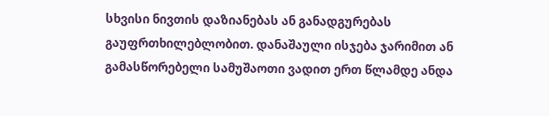სხვისი ნივთის დაზიანებას ან განადგურებას გაუფრთხილებლობით. დანაშაული ისჯება ჯარიმით ან გამასწორებელი სამუშაოთი ვადით ერთ წლამდე ანდა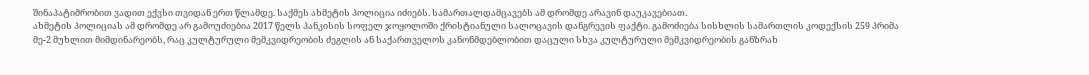შინაპატიმრობით ვადით ექვსი თვიდან ერთ წლამდე. საქმეს ახმეტის პოლიცია იძიებს. სამართალდამცავებს ამ დრომდე არავინ დაუკავებიათ.
ახმეტის პოლიციას ამ დრომდე არ გამოუძიებია 2017 წელს პანკისის სოფელ ჯოყოლოში ქრისტიანული სალოცავის დანგრევის ფაქტი. გამოძიება სისხლის სამართლის კოდექსის 259 პრიმა მე-2 მუხლით მიმდინარეობს, რაც კულტურული მემკვიდრეობის ძეგლის ან საქართველოს კანონმდებლობით დაცული სხვა კულტურული მემკვიდრეობის განზრახ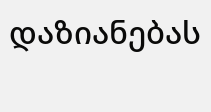დაზიანებას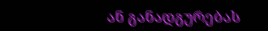ან განადგურებას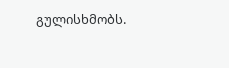გულისხმობს.